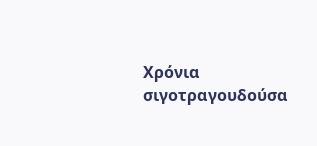Χρόνια σιγοτραγουδούσα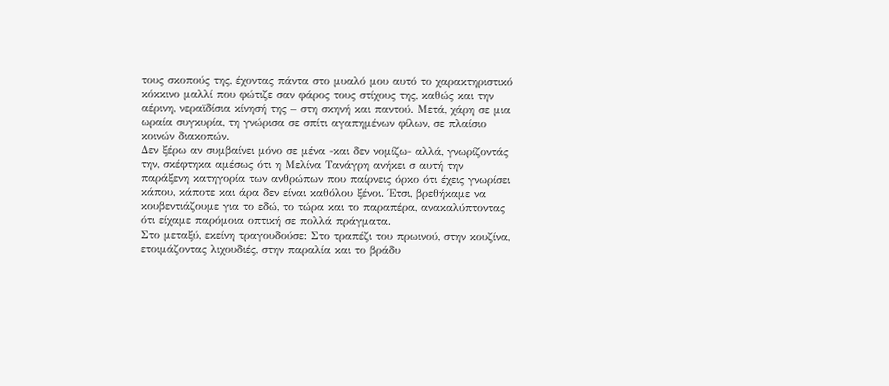τους σκοπούς της, έχοντας πάντα στο μυαλό μου αυτό το χαρακτηριστικό κόκκινο μαλλί που φώτιζε σαν φάρος τους στίχους της, καθώς και την αέρινη, νεραϊδίσια κίνησή της – στη σκηνή και παντού. Μετά, χάρη σε μια ωραία συγκυρία, τη γνώρισα σε σπίτι αγαπημένων φίλων, σε πλαίσιο κοινών διακοπών.
Δεν ξέρω αν συμβαίνει μόνο σε μένα -και δεν νομίζω- αλλά, γνωρίζοντάς την, σκέφτηκα αμέσως ότι η Μελίνα Τανάγρη ανήκει σ αυτή την παράξενη κατηγορία των ανθρώπων που παίρνεις όρκο ότι έχεις γνωρίσει κάπου, κάποτε και άρα δεν είναι καθόλου ξένοι. Έτσι, βρεθήκαμε να κουβεντιάζουμε για το εδώ, το τώρα και το παραπέρα, ανακαλύπτοντας ότι είχαμε παρόμοια οπτική σε πολλά πράγματα.
Στο μεταξύ, εκείνη τραγουδούσε: Στο τραπέζι του πρωινού, στην κουζίνα, ετοιμάζοντας λιχουδιές, στην παραλία και το βράδυ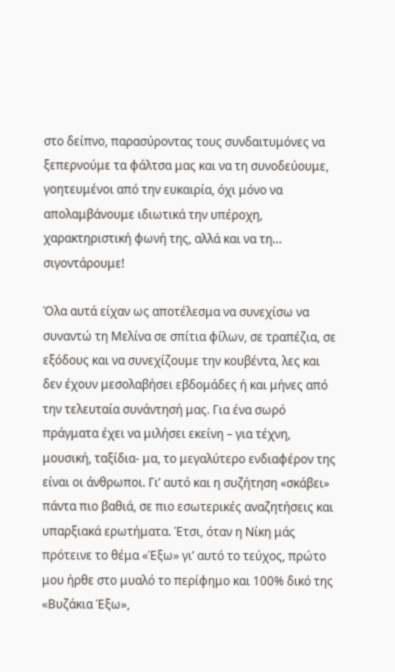στο δείπνο, παρασύροντας τους συνδαιτυμόνες να ξεπερνούμε τα φάλτσα μας και να τη συνοδεύουμε, γοητευμένοι από την ευκαιρία, όχι μόνο να απολαμβάνουμε ιδιωτικά την υπέροχη, χαρακτηριστική φωνή της, αλλά και να τη… σιγοντάρουμε!

Όλα αυτά είχαν ως αποτέλεσμα να συνεχίσω να συναντώ τη Μελίνα σε σπίτια φίλων, σε τραπέζια, σε εξόδους και να συνεχίζουμε την κουβέντα, λες και δεν έχουν μεσολαβήσει εβδομάδες ή και μήνες από την τελευταία συνάντησή μας. Για ένα σωρό πράγματα έχει να μιλήσει εκείνη – για τέχνη, μουσική, ταξίδια- μα, το μεγαλύτερο ενδιαφέρον της είναι οι άνθρωποι. Γι’ αυτό και η συζήτηση «σκάβει» πάντα πιο βαθιά, σε πιο εσωτερικές αναζητήσεις και υπαρξιακά ερωτήματα. Έτσι, όταν η Νίκη μάς πρότεινε το θέμα «Έξω» γι’ αυτό το τεύχος, πρώτο μου ήρθε στο μυαλό το περίφημο και 100% δικό της «Βυζάκια Έξω»,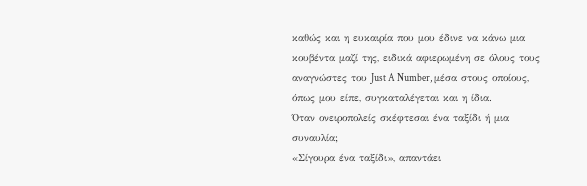καθώς και η ευκαιρία που μου έδινε να κάνω μια κουβέντα μαζί της, ειδικά αφιερωμένη σε όλους τους αναγνώστες του Just A Number, μέσα στους οποίους, όπως μου είπε, συγκαταλέγεται και η ίδια.
Όταν ονειροπολείς σκέφτεσαι ένα ταξίδι ή μια συναυλία;
«Σίγουρα ένα ταξίδι», απαντάει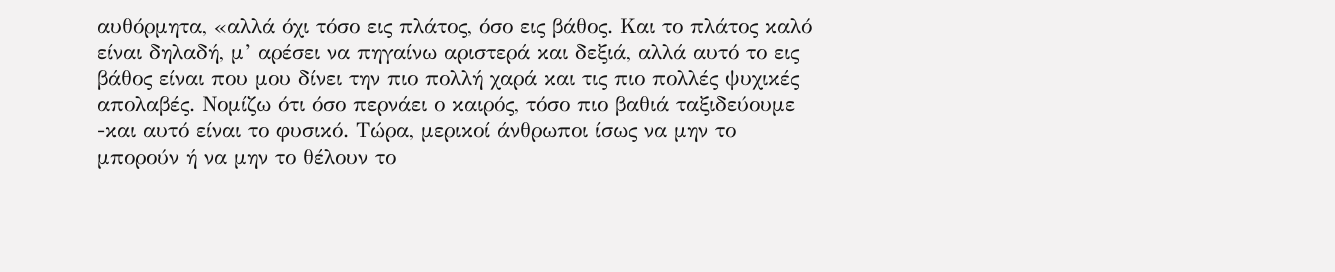αυθόρμητα, «αλλά όχι τόσο εις πλάτος, όσο εις βάθος. Και το πλάτος καλό είναι δηλαδή, μ’ αρέσει να πηγαίνω αριστερά και δεξιά, αλλά αυτό το εις βάθος είναι που μου δίνει την πιο πολλή χαρά και τις πιο πολλές ψυχικές απολαβές. Νομίζω ότι όσο περνάει ο καιρός, τόσο πιο βαθιά ταξιδεύουμε -και αυτό είναι το φυσικό. Τώρα, μερικοί άνθρωποι ίσως να μην το μπορούν ή να μην το θέλουν το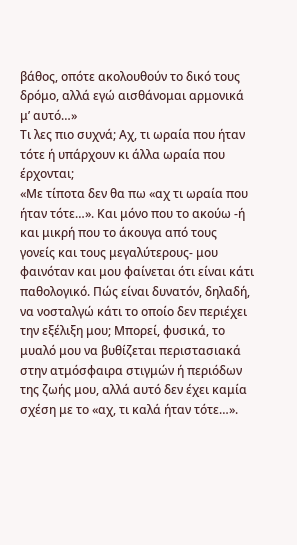βάθος, οπότε ακολουθούν το δικό τους δρόμο, αλλά εγώ αισθάνομαι αρμονικά μ’ αυτό…»
Τι λες πιο συχνά; Αχ, τι ωραία που ήταν τότε ή υπάρχουν κι άλλα ωραία που έρχονται;
«Με τίποτα δεν θα πω «αχ τι ωραία που ήταν τότε…». Και μόνο που το ακούω -ή και μικρή που το άκουγα από τους γονείς και τους μεγαλύτερους- μου φαινόταν και μου φαίνεται ότι είναι κάτι παθολογικό. Πώς είναι δυνατόν, δηλαδή, να νοσταλγώ κάτι το οποίο δεν περιέχει την εξέλιξη μου; Μπορεί, φυσικά, το μυαλό μου να βυθίζεται περιστασιακά στην ατμόσφαιρα στιγμών ή περιόδων της ζωής μου, αλλά αυτό δεν έχει καμία σχέση με το «αχ, τι καλά ήταν τότε…».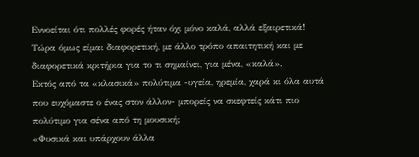Εννοείται ότι πολλές φορές ήταν όχι μόνο καλά, αλλά εξαιρετικά! Τώρα όμως είμαι διαφορετική, με άλλο τρόπο απαιτητική και με διαφορετικά κριτήρια για το τι σημαίνει, για μένα, «καλά».
Εκτός από τα «κλασικά» πολύτιμα -υγεία, ηρεμία, χαρά κι όλα αυτά που ευχόμαστε ο ένας στον άλλον- μπορείς να σκεφτείς κάτι πιο πολύτιμο για σένα από τη μουσική;
«Φυσικά και υπάρχουν άλλα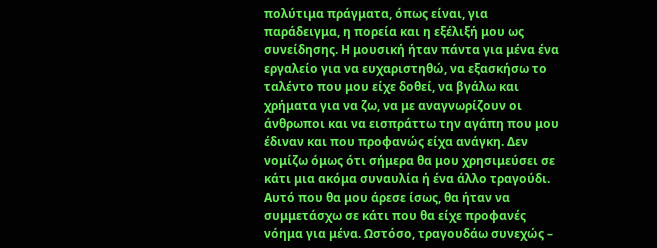πολύτιμα πράγματα, όπως είναι, για παράδειγμα, η πορεία και η εξέλιξή μου ως συνείδησης. Η μουσική ήταν πάντα για μένα ένα εργαλείο για να ευχαριστηθώ, να εξασκήσω το ταλέντο που μου είχε δοθεί, να βγάλω και χρήματα για να ζω, να με αναγνωρίζουν οι άνθρωποι και να εισπράττω την αγάπη που μου έδιναν και που προφανώς είχα ανάγκη. Δεν νομίζω όμως ότι σήμερα θα μου χρησιμεύσει σε κάτι μια ακόμα συναυλία ή ένα άλλο τραγούδι. Αυτό που θα μου άρεσε ίσως, θα ήταν να συμμετάσχω σε κάτι που θα είχε προφανές νόημα για μένα. Ωστόσο, τραγουδάω συνεχώς –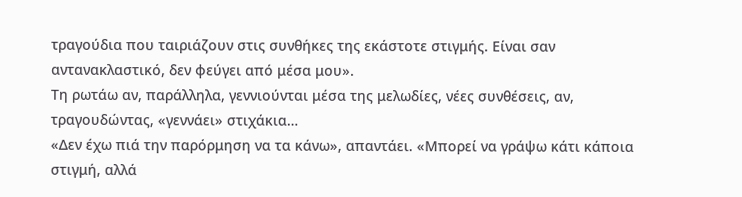τραγούδια που ταιριάζουν στις συνθήκες της εκάστοτε στιγμής. Είναι σαν αντανακλαστικό, δεν φεύγει από μέσα μου».
Τη ρωτάω αν, παράλληλα, γεννιούνται μέσα της μελωδίες, νέες συνθέσεις, αν, τραγουδώντας, «γεννάει» στιχάκια…
«Δεν έχω πιά την παρόρμηση να τα κάνω», απαντάει. «Μπορεί να γράψω κάτι κάποια στιγμή, αλλά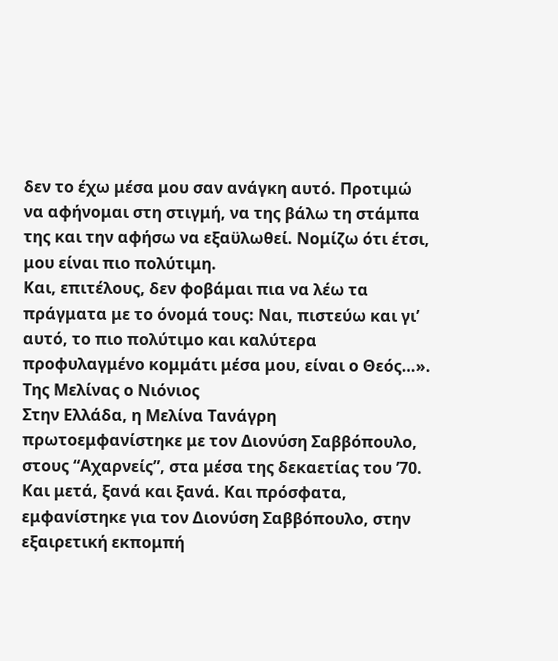δεν το έχω μέσα μου σαν ανάγκη αυτό. Προτιμώ να αφήνομαι στη στιγμή, να της βάλω τη στάμπα της και την αφήσω να εξαϋλωθεί. Νομίζω ότι έτσι, μου είναι πιο πολύτιμη.
Και, επιτέλους, δεν φοβάμαι πια να λέω τα πράγματα με το όνομά τους: Ναι, πιστεύω και γι’ αυτό, το πιο πολύτιμο και καλύτερα προφυλαγμένο κομμάτι μέσα μου, είναι ο Θεός…».
Της Μελίνας ο Νιόνιος
Στην Ελλάδα, η Μελίνα Τανάγρη πρωτοεμφανίστηκε με τον Διονύση Σαββόπουλο, στους “Αχαρνείς”, στα μέσα της δεκαετίας του ’70. Και μετά, ξανά και ξανά. Και πρόσφατα, εμφανίστηκε για τον Διονύση Σαββόπουλο, στην εξαιρετική εκπομπή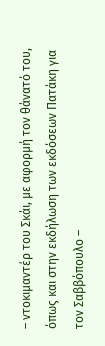– ντοκιμαντέρ του Σκάι, με αφορμή τον θάνατό του, όπως και στην εκδήλωση των εκδόσεων Πατάκη για τον Σαββόπουλο –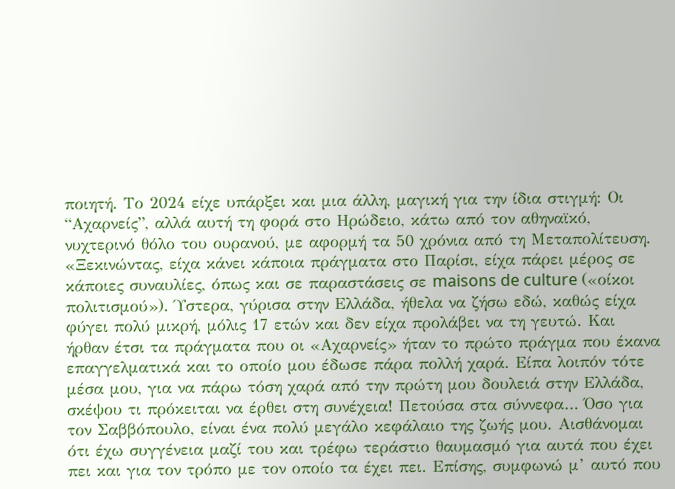ποιητή. Το 2024 είχε υπάρξει και μια άλλη, μαγική για την ίδια στιγμή: Οι “Αχαρνείς”, αλλά αυτή τη φορά στο Ηρώδειο, κάτω από τον αθηναϊκό, νυχτερινό θόλο του ουρανού, με αφορμή τα 50 χρόνια από τη Μεταπολίτευση.
«Ξεκινώντας, είχα κάνει κάποια πράγματα στο Παρίσι, είχα πάρει μέρος σε κάποιες συναυλίες, όπως και σε παραστάσεις σε maisons de culture («οίκοι πολιτισμού»). Ύστερα, γύρισα στην Ελλάδα, ήθελα να ζήσω εδώ, καθώς είχα φύγει πολύ μικρή, μόλις 17 ετών και δεν είχα προλάβει να τη γευτώ. Και ήρθαν έτσι τα πράγματα που οι «Αχαρνείς» ήταν το πρώτο πράγμα που έκανα επαγγελματικά και το οποίο μου έδωσε πάρα πολλή χαρά. Είπα λοιπόν τότε μέσα μου, για να πάρω τόση χαρά από την πρώτη μου δουλειά στην Ελλάδα, σκέψου τι πρόκειται να έρθει στη συνέχεια! Πετούσα στα σύννεφα… Όσο για τον Σαββόπουλο, είναι ένα πολύ μεγάλο κεφάλαιο της ζωής μου. Αισθάνομαι ότι έχω συγγένεια μαζί του και τρέφω τεράστιο θαυμασμό για αυτά που έχει πει και για τον τρόπο με τον οποίο τα έχει πει. Επίσης, συμφωνώ μ’ αυτό που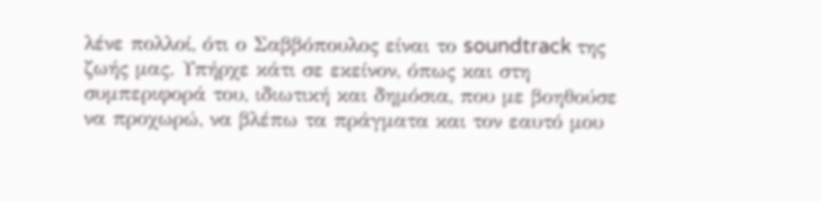λένε πολλοί, ότι ο Σαββόπουλος είναι το soundtrack της ζωής μας. Υπήρχε κάτι σε εκείνον, όπως και στη συμπεριφορά του, ιδιωτική και δημόσια, που με βοηθούσε να προχωρώ, να βλέπω τα πράγματα και τον εαυτό μου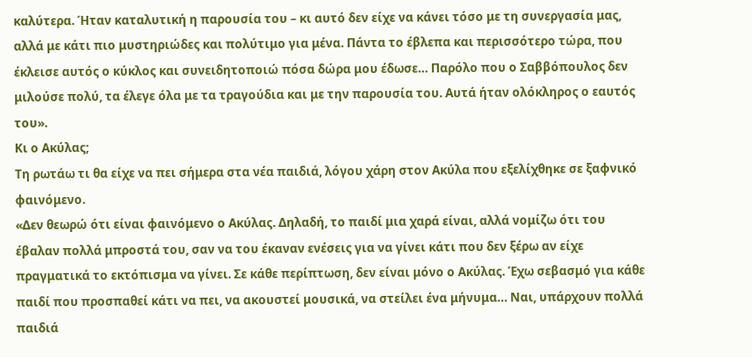καλύτερα. Ήταν καταλυτική η παρουσία του – κι αυτό δεν είχε να κάνει τόσο με τη συνεργασία μας, αλλά με κάτι πιο μυστηριώδες και πολύτιμο για μένα. Πάντα το έβλεπα και περισσότερο τώρα, που έκλεισε αυτός ο κύκλος και συνειδητοποιώ πόσα δώρα μου έδωσε… Παρόλο που ο Σαββόπουλος δεν μιλούσε πολύ, τα έλεγε όλα με τα τραγούδια και με την παρουσία του. Αυτά ήταν ολόκληρος ο εαυτός του».
Κι ο Ακύλας;
Τη ρωτάω τι θα είχε να πει σήμερα στα νέα παιδιά, λόγου χάρη στον Ακύλα που εξελίχθηκε σε ξαφνικό φαινόμενο.
«Δεν θεωρώ ότι είναι φαινόμενο ο Ακύλας. Δηλαδή, το παιδί μια χαρά είναι, αλλά νομίζω ότι του έβαλαν πολλά μπροστά του, σαν να του έκαναν ενέσεις για να γίνει κάτι που δεν ξέρω αν είχε πραγματικά το εκτόπισμα να γίνει. Σε κάθε περίπτωση, δεν είναι μόνο ο Ακύλας. Έχω σεβασμό για κάθε παιδί που προσπαθεί κάτι να πει, να ακουστεί μουσικά, να στείλει ένα μήνυμα… Ναι, υπάρχουν πολλά παιδιά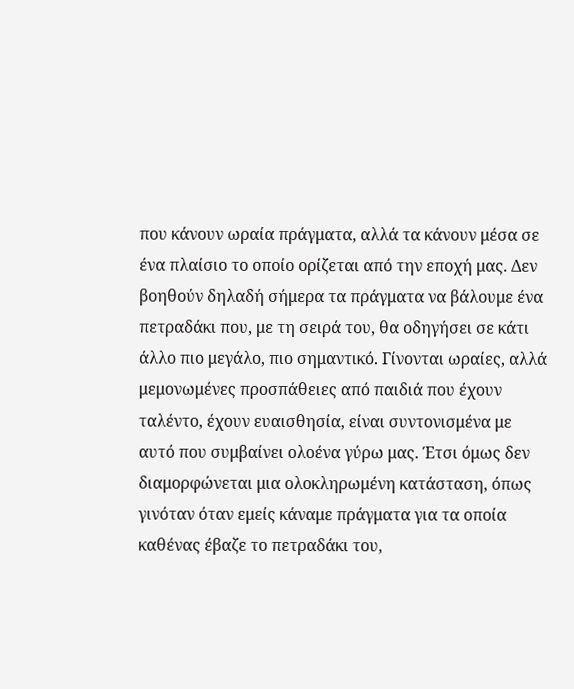που κάνουν ωραία πράγματα, αλλά τα κάνουν μέσα σε ένα πλαίσιο το οποίο ορίζεται από την εποχή μας. Δεν βοηθούν δηλαδή σήμερα τα πράγματα να βάλουμε ένα πετραδάκι που, με τη σειρά του, θα οδηγήσει σε κάτι άλλο πιο μεγάλο, πιο σημαντικό. Γίνονται ωραίες, αλλά μεμονωμένες προσπάθειες από παιδιά που έχουν ταλέντο, έχουν ευαισθησία, είναι συντονισμένα με αυτό που συμβαίνει ολοένα γύρω μας. Έτσι όμως δεν διαμορφώνεται μια ολοκληρωμένη κατάσταση, όπως γινόταν όταν εμείς κάναμε πράγματα για τα οποία καθένας έβαζε το πετραδάκι του,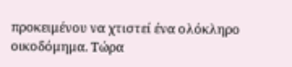προκειμένου να χτιστεί ένα ολόκληρο οικοδόμημα. Τώρα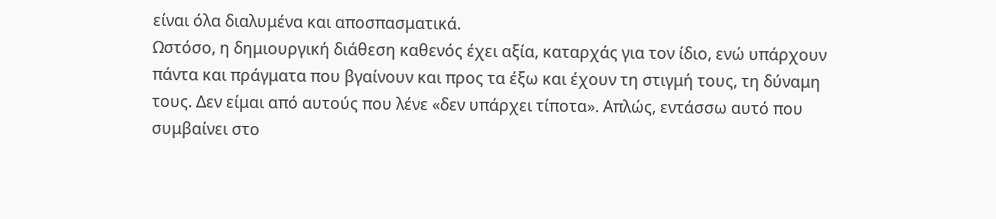είναι όλα διαλυμένα και αποσπασματικά.
Ωστόσο, η δημιουργική διάθεση καθενός έχει αξία, καταρχάς για τον ίδιο, ενώ υπάρχουν πάντα και πράγματα που βγαίνουν και προς τα έξω και έχουν τη στιγμή τους, τη δύναμη τους. Δεν είμαι από αυτούς που λένε «δεν υπάρχει τίποτα». Απλώς, εντάσσω αυτό που συμβαίνει στο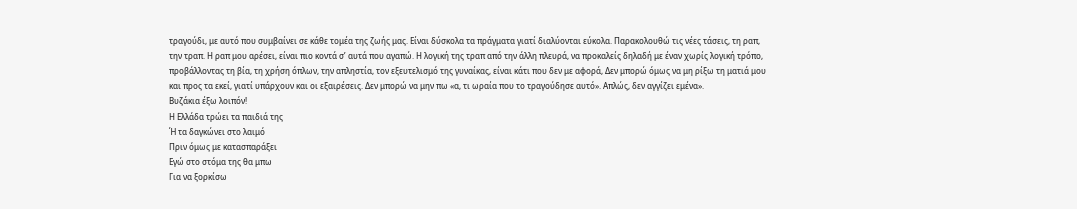τραγούδι, με αυτό που συμβαίνει σε κάθε τομέα της ζωής μας. Είναι δύσκολα τα πράγματα γιατί διαλύονται εύκολα. Παρακολουθώ τις νέες τάσεις, τη ραπ, την τραπ. Η ραπ μου αρέσει, είναι πιο κοντά σ’ αυτά που αγαπώ. Η λογική της τραπ από την άλλη πλευρά, να προκαλείς δηλαδή με έναν χωρίς λογική τρόπο, προβάλλοντας τη βία, τη χρήση όπλων, την απληστία, τον εξευτελισμό της γυναίκας, είναι κάτι που δεν με αφορά, Δεν μπορώ όμως να μη ρίξω τη ματιά μου και προς τα εκεί, γιατί υπάρχουν και οι εξαιρέσεις. Δεν μπορώ να μην πω «α, τι ωραία που το τραγούδησε αυτό». Απλώς, δεν αγγίζει εμένα».
Βυζάκια έξω λοιπόν!
Η Ελλάδα τρώει τα παιδιά της
Ή τα δαγκώνει στο λαιμό
Πριν όμως με κατασπαράξει
Εγώ στο στόμα της θα μπω
Για να ξορκίσω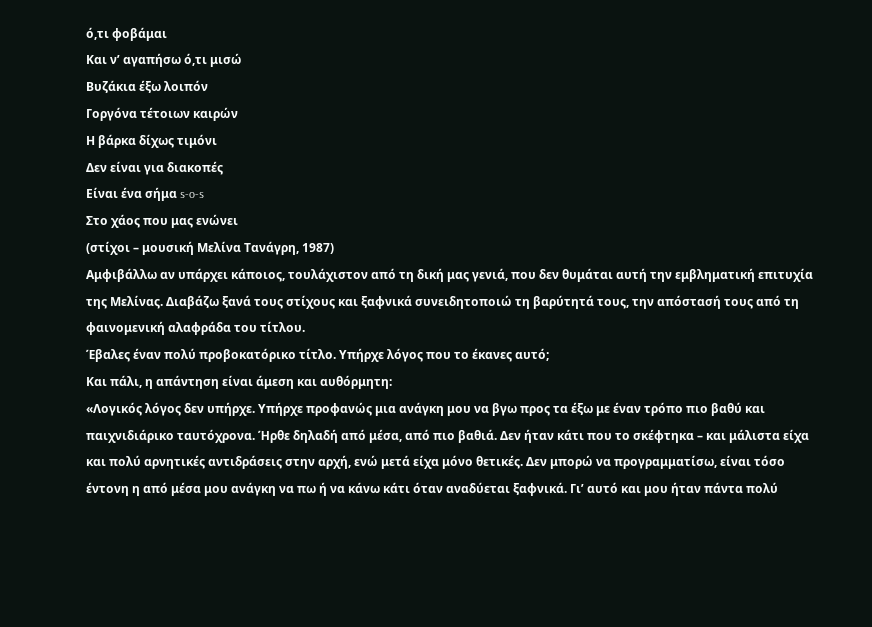ό,τι φοβάμαι
Και ν’ αγαπήσω ό,τι μισώ
Βυζάκια έξω λοιπόν
Γοργόνα τέτοιων καιρών
Η βάρκα δίχως τιμόνι
Δεν είναι για διακοπές
Είναι ένα σήμα s-o-s
Στο χάος που μας ενώνει
(στίχοι – μουσική Μελίνα Τανάγρη, 1987)
Αμφιβάλλω αν υπάρχει κάποιος, τουλάχιστον από τη δική μας γενιά, που δεν θυμάται αυτή την εμβληματική επιτυχία της Μελίνας. Διαβάζω ξανά τους στίχους και ξαφνικά συνειδητοποιώ τη βαρύτητά τους, την απόστασή τους από τη φαινομενική αλαφράδα του τίτλου.
Έβαλες έναν πολύ προβοκατόρικο τίτλο. Υπήρχε λόγος που το έκανες αυτό;
Και πάλι, η απάντηση είναι άμεση και αυθόρμητη:
«Λογικός λόγος δεν υπήρχε. Υπήρχε προφανώς μια ανάγκη μου να βγω προς τα έξω με έναν τρόπο πιο βαθύ και παιχνιδιάρικο ταυτόχρονα. Ήρθε δηλαδή από μέσα, από πιο βαθιά. Δεν ήταν κάτι που το σκέφτηκα – και μάλιστα είχα και πολύ αρνητικές αντιδράσεις στην αρχή, ενώ μετά είχα μόνο θετικές. Δεν μπορώ να προγραμματίσω, είναι τόσο έντονη η από μέσα μου ανάγκη να πω ή να κάνω κάτι όταν αναδύεται ξαφνικά. Γι’ αυτό και μου ήταν πάντα πολύ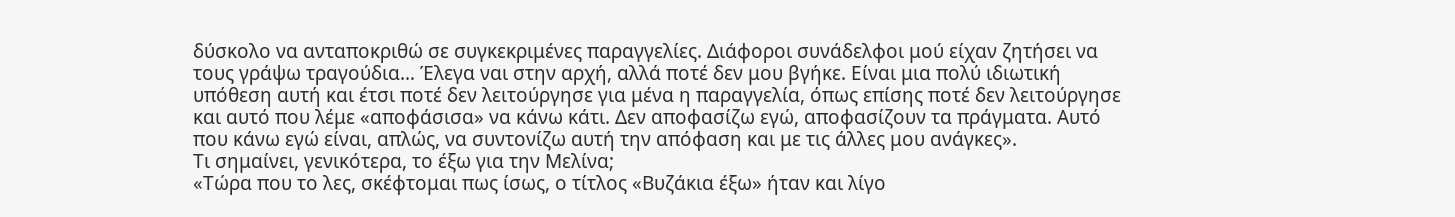δύσκολο να ανταποκριθώ σε συγκεκριμένες παραγγελίες. Διάφοροι συνάδελφοι μού είχαν ζητήσει να τους γράψω τραγούδια… Έλεγα ναι στην αρχή, αλλά ποτέ δεν μου βγήκε. Είναι μια πολύ ιδιωτική υπόθεση αυτή και έτσι ποτέ δεν λειτούργησε για μένα η παραγγελία, όπως επίσης ποτέ δεν λειτούργησε και αυτό που λέμε «αποφάσισα» να κάνω κάτι. Δεν αποφασίζω εγώ, αποφασίζουν τα πράγματα. Αυτό που κάνω εγώ είναι, απλώς, να συντονίζω αυτή την απόφαση και με τις άλλες μου ανάγκες».
Τι σημαίνει, γενικότερα, το έξω για την Μελίνα;
«Τώρα που το λες, σκέφτομαι πως ίσως, ο τίτλος «Βυζάκια έξω» ήταν και λίγο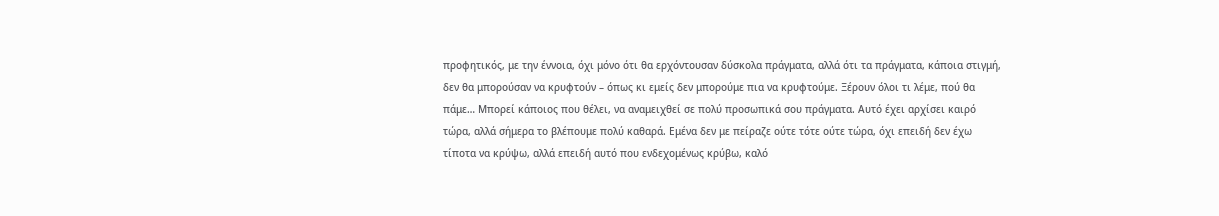προφητικός, με την έννοια, όχι μόνο ότι θα ερχόντουσαν δύσκολα πράγματα, αλλά ότι τα πράγματα, κάποια στιγμή, δεν θα μπορούσαν να κρυφτούν – όπως κι εμείς δεν μπορούμε πια να κρυφτούμε. Ξέρουν όλοι τι λέμε, πού θα πάμε… Μπορεί κάποιος που θέλει, να αναμειχθεί σε πολύ προσωπικά σου πράγματα. Αυτό έχει αρχίσει καιρό τώρα, αλλά σήμερα το βλέπουμε πολύ καθαρά. Εμένα δεν με πείραζε ούτε τότε ούτε τώρα, όχι επειδή δεν έχω τίποτα να κρύψω, αλλά επειδή αυτό που ενδεχομένως κρύβω, καλό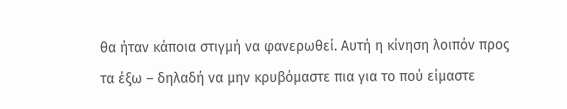θα ήταν κάποια στιγμή να φανερωθεί. Αυτή η κίνηση λοιπόν προς τα έξω – δηλαδή να μην κρυβόμαστε πια για το πού είμαστε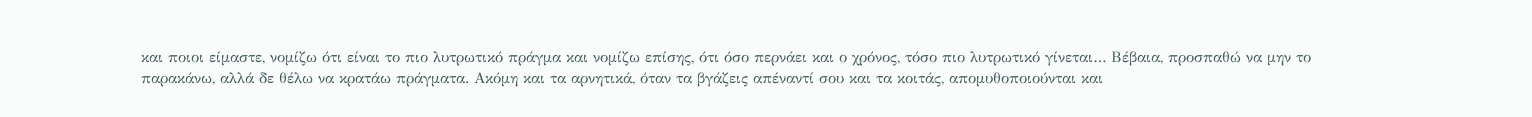και ποιοι είμαστε, νομίζω ότι είναι το πιο λυτρωτικό πράγμα και νομίζω επίσης, ότι όσο περνάει και ο χρόνος, τόσο πιο λυτρωτικό γίνεται… Βέβαια, προσπαθώ να μην το παρακάνω, αλλά δε θέλω να κρατάω πράγματα. Ακόμη και τα αρνητικά, όταν τα βγάζεις απέναντί σου και τα κοιτάς, απομυθοποιούνται και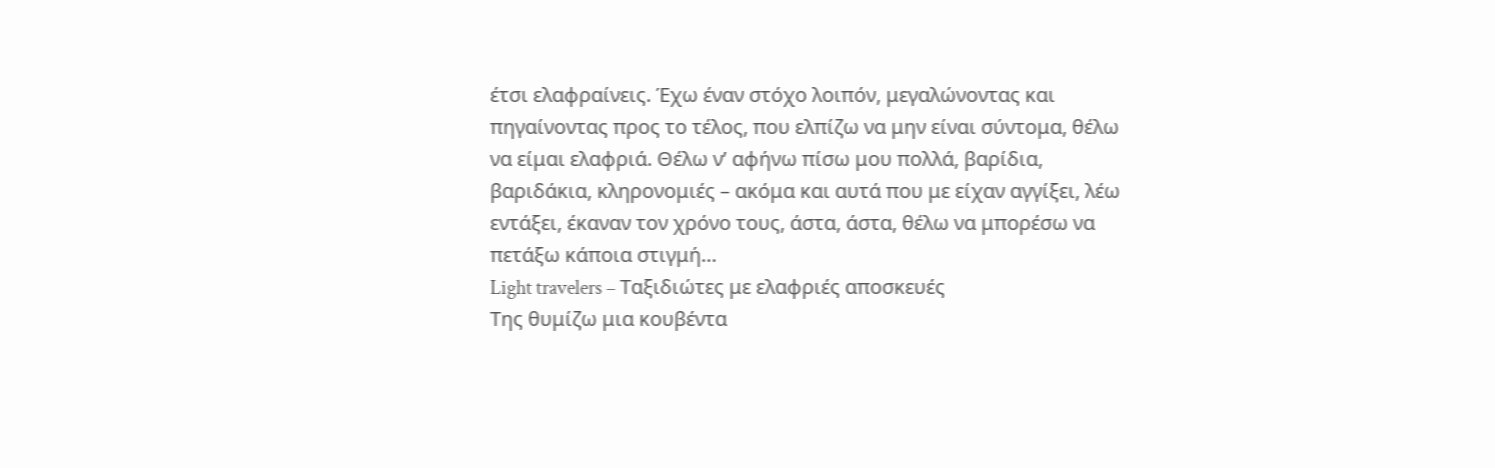έτσι ελαφραίνεις. Έχω έναν στόχο λοιπόν, μεγαλώνοντας και πηγαίνοντας προς το τέλος, που ελπίζω να μην είναι σύντομα, θέλω να είμαι ελαφριά. Θέλω ν’ αφήνω πίσω μου πολλά, βαρίδια, βαριδάκια, κληρονομιές – ακόμα και αυτά που με είχαν αγγίξει, λέω εντάξει, έκαναν τον χρόνο τους, άστα, άστα, θέλω να μπορέσω να πετάξω κάποια στιγμή…
Light travelers – Ταξιδιώτες με ελαφριές αποσκευές
Της θυμίζω μια κουβέντα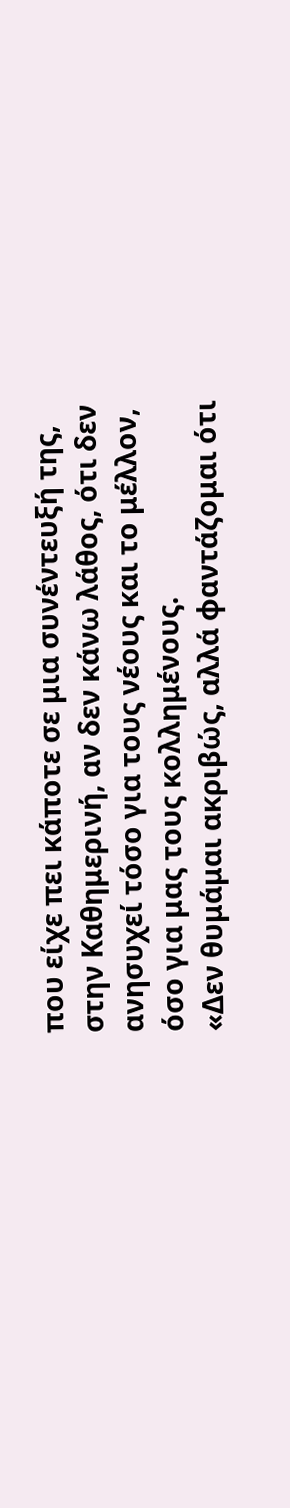που είχε πει κάποτε σε μια συνέντευξή της, στην Καθημερινή, αν δεν κάνω λάθος, ότι δεν ανησυχεί τόσο για τους νέους και το μέλλον, όσο για μας τους κολλημένους.
«Δεν θυμάμαι ακριβώς, αλλά φαντάζομαι ότι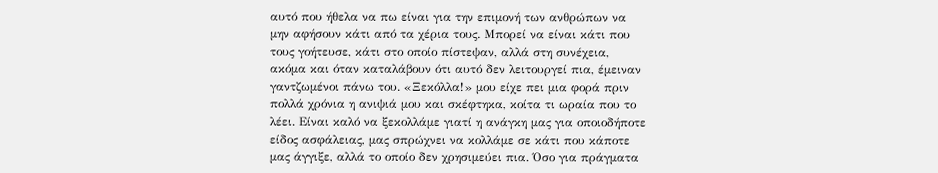αυτό που ήθελα να πω είναι για την επιμονή των ανθρώπων να μην αφήσουν κάτι από τα χέρια τους. Μπορεί να είναι κάτι που τους γοήτευσε, κάτι στο οποίο πίστεψαν, αλλά στη συνέχεια, ακόμα και όταν καταλάβουν ότι αυτό δεν λειτουργεί πια, έμειναν γαντζωμένοι πάνω του. «Ξεκόλλα!» μου είχε πει μια φορά πριν πολλά χρόνια η ανιψιά μου και σκέφτηκα, κοίτα τι ωραία που το λέει. Είναι καλό να ξεκολλάμε γιατί η ανάγκη μας για οποιοδήποτε είδος ασφάλειας, μας σπρώχνει να κολλάμε σε κάτι που κάποτε μας άγγιξε, αλλά το οποίο δεν χρησιμεύει πια. Όσο για πράγματα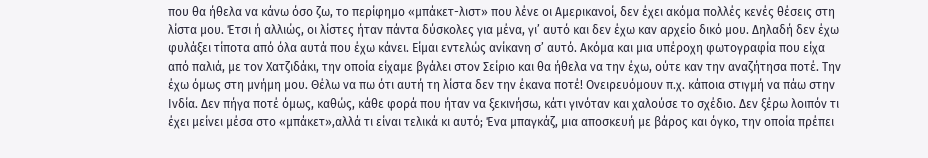που θα ήθελα να κάνω όσο ζω, το περίφημο «μπάκετ-λιστ» που λένε οι Αμερικανοί, δεν έχει ακόμα πολλές κενές θέσεις στη λίστα μου. Έτσι ή αλλιώς, οι λίστες ήταν πάντα δύσκολες για μένα, γι’ αυτό και δεν έχω καν αρχείο δικό μου. Δηλαδή δεν έχω φυλάξει τίποτα από όλα αυτά που έχω κάνει. Είμαι εντελώς ανίκανη σ’ αυτό. Ακόμα και μια υπέροχη φωτογραφία που είχα από παλιά, με τον Χατζιδάκι, την οποία είχαμε βγάλει στον Σείριο και θα ήθελα να την έχω, ούτε καν την αναζήτησα ποτέ. Την έχω όμως στη μνήμη μου. Θέλω να πω ότι αυτή τη λίστα δεν την έκανα ποτέ! Ονειρευόμουν π.χ. κάποια στιγμή να πάω στην Ινδία. Δεν πήγα ποτέ όμως, καθώς, κάθε φορά που ήταν να ξεκινήσω, κάτι γινόταν και χαλούσε το σχέδιο. Δεν ξέρω λοιπόν τι έχει μείνει μέσα στο «μπάκετ»,αλλά τι είναι τελικά κι αυτό; Ένα μπαγκάζ, μια αποσκευή με βάρος και όγκο, την οποία πρέπει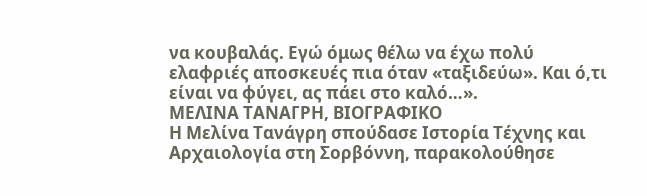να κουβαλάς. Εγώ όμως θέλω να έχω πολύ ελαφριές αποσκευές πια όταν «ταξιδεύω». Και ό,τι είναι να φύγει, ας πάει στο καλό…».
ΜΕΛΙΝΑ ΤΑΝΑΓΡΗ, ΒΙΟΓΡΑΦΙΚΟ
Η Μελίνα Τανάγρη σπούδασε Ιστορία Τέχνης και Αρχαιολογία στη Σορβόννη, παρακολούθησε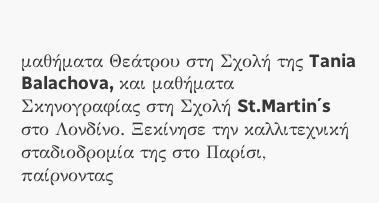μαθήματα Θεάτρου στη Σχολή της Tania Balachova, και μαθήματα Σκηνογραφίας στη Σχολή St.Martin΄s στο Λονδίνο. Ξεκίνησε την καλλιτεχνική σταδιοδρομία της στο Παρίσι, παίρνοντας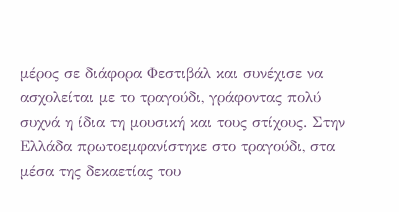μέρος σε διάφορα Φεστιβάλ και συνέχισε να ασχολείται με το τραγούδι, γράφοντας πολύ συχνά η ίδια τη μουσική και τους στίχους. Στην Ελλάδα πρωτοεμφανίστηκε στο τραγούδι, στα μέσα της δεκαετίας του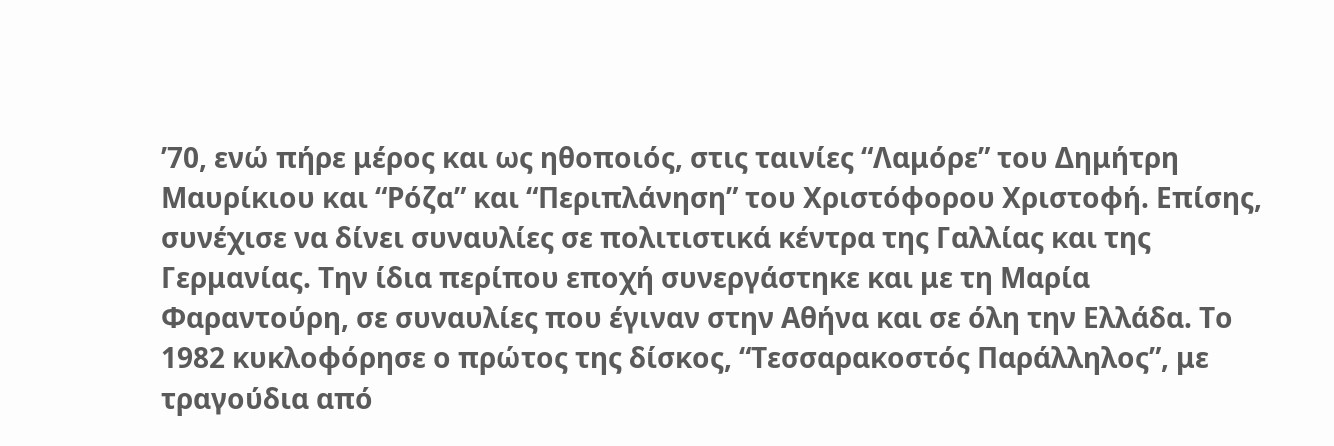’70, ενώ πήρε μέρος και ως ηθοποιός, στις ταινίες “Λαμόρε” του Δημήτρη Μαυρίκιου και “Ρόζα” και “Περιπλάνηση” του Χριστόφορου Χριστοφή. Επίσης, συνέχισε να δίνει συναυλίες σε πολιτιστικά κέντρα της Γαλλίας και της Γερμανίας. Την ίδια περίπου εποχή συνεργάστηκε και με τη Μαρία Φαραντούρη, σε συναυλίες που έγιναν στην Αθήνα και σε όλη την Ελλάδα. Το 1982 κυκλοφόρησε ο πρώτος της δίσκος, “Τεσσαρακοστός Παράλληλος”, με τραγούδια από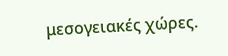μεσογειακές χώρες.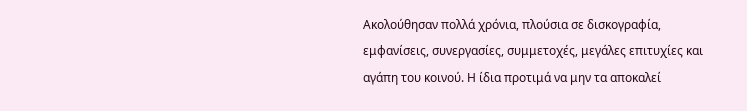Ακολούθησαν πολλά χρόνια, πλούσια σε δισκογραφία, εμφανίσεις, συνεργασίες, συμμετοχές, μεγάλες επιτυχίες και αγάπη του κοινού. Η ίδια προτιμά να μην τα αποκαλεί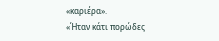«καριέρα».
«Ήταν κάτι πορώδες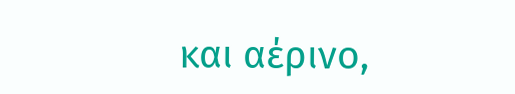και αέρινο,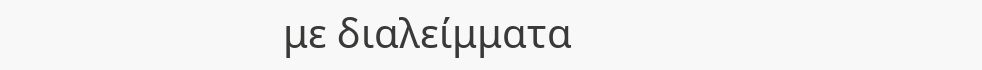με διαλείμματα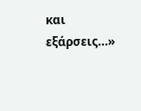και εξάρσεις…»